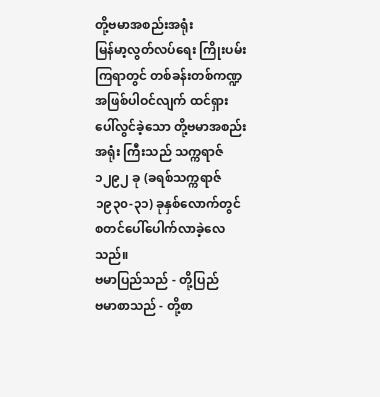တို့ဗမာအစည်းအရုံး
မြန်မာ့လွတ်လပ်ရေး ကြိုးပမ်းကြရာတွင် တစ်ခန်းတစ်ကဏ္ဍ အဖြစ်ပါဝင်လျက် ထင်ရှားပေါ်လွင်ခဲ့သော တို့ဗမာအစည်းအရုံး ကြီးသည် သက္ကရာဇ် ၁၂၉၂ ခု (ခရစ်သက္ကရာဇ် ၁၉၃၀-၃၁) ခုနှစ်လောက်တွင် စတင်ပေါ်ပေါက်လာခဲ့လေသည်။
ဗမာပြည်သည် - တို့ပြည်
ဗမာစာသည် - တို့စာ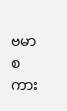ဗမာစကား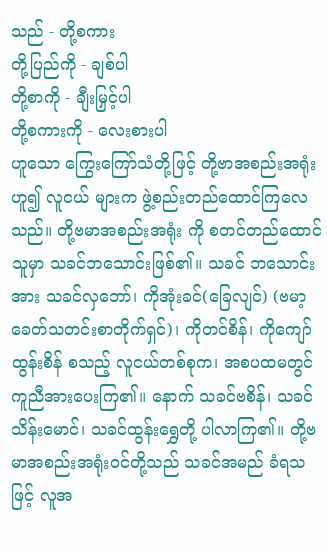သည် - တို့စကား
တို့ပြည်ကို - ချစ်ပါ
တို့စာကို - ချီးမြှင့်ပါ
တို့စကားကို - လေးစားပါ
ဟူသော ကြွေးကြော်သံတို့ဖြင့် တို့ဗာအစည်းအရုံးဟူ၍ လူငယ် များက ဖွဲ့စည်းတည်ထောင်ကြလေသည်။ တို့ဗမာအစည်းအရုံး ကို စတင်တည်ထောင်သူမှာ သခင်ဘသောင်းဖြစ်၏။ သခင် ဘသောင်းအား သခင်လှဘော်၊ ကိုအုံးခင်(ခြေလျင်) (ဗမာ့ ခေတ်သတင်းစာတိုက်ရှင်)၊ ကိုတင်စိန်၊ ကိုကျော်ထွန်းစိန် စသည့် လူငယ်တစ်စုက၊ အစပထမတွင် ကူညီအားပေးကြ၏။ နောက် သခင်ဗစိန်၊ သခင်သိန်းမောင်၊ သခင်ထွန်းရွှေတို့ ပါလာကြ၏။ တို့ဗမာအစည်းအရုံးဝင်တို့သည် သခင်အမည် ခံရသဖြင့် လူအ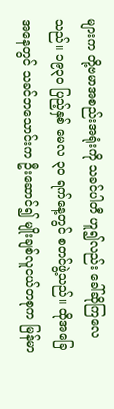များက တို့ဗမာအစည်းအရုံးကို သခင်ပါတီ ဟူ၍လည်း ခေါ်ဆိုကြလေသည်။ ၁၉၃၀ ပြည့်နှစ် မေလ ၃၀ ရက်နေ့တွင် စတင်ဖွဲ့သည်။ ထိုအခြေအနေတွင် သခင်ဘသောင်းက ဦးဆောင်၍ မျိုးချစ်လူငယ်တစုက မြန်မာ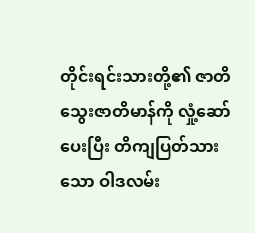တိုင်းရင်းသားတို့၏ ဇာတိသွေးဇာတိမာန်ကို လှုံ့ဆော်ပေးပြီး တိကျပြတ်သားသော ဝါဒလမ်း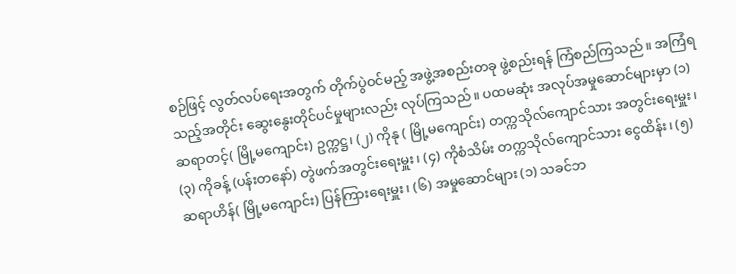စဉ်ဖြင့် လွတ်လပ်ရေးအတွက် တိုက်ပွဲဝင်မည့် အဖွဲ့အစည်းတခု ဖွဲ့စည်းရန် ကြံစည်ကြသည်။ အကြံရသည့်အတိုင်း ဆွေးနွေးတိုင်ပင်မှုများလည်း လုပ်ကြသည်။ ပထမဆုံး အလုပ်အမှုဆောင်များမှာ (၁) ဆရာတင့်( မြို့မကျောင်း) ဥက္ကဋ္ဌ၊ (၂) ကိုနု ( မြို့မကျောင်း) တက္ကသိုလ်ကျောင်သား အတွင်းရေးမှူး၊ (၃) ကိုခန့် (ပန်းတနော်) တွဲဖက်အတွင်းရေးမှူး၊ (၄) ကိုစံသိမ်း တက္ကသိုလ်ကျောင်သား ငွေထိန်း၊ (၅) ဆရာဟိန်( မြို့မကျောင်း) ပြန်ကြားရေးမှူး၊ (၆) အမှုဆောင်များ (၁) သခင်ဘ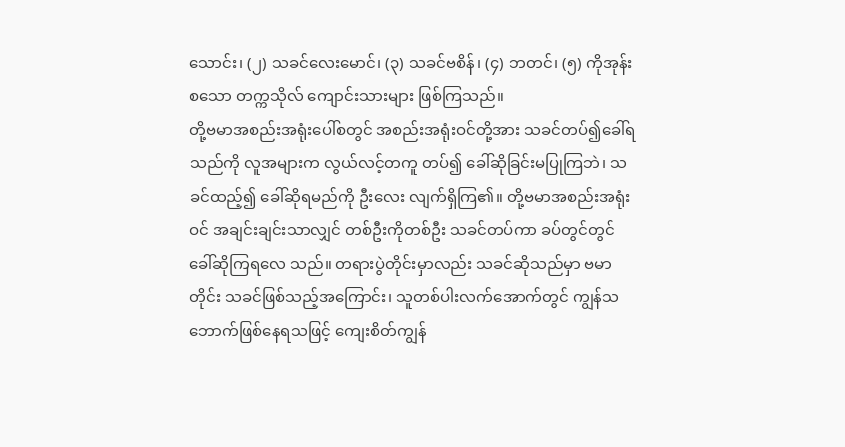သောင်း၊ (၂) သခင်လေးမောင်၊ (၃) သခင်ဗစိန်၊ (၄) ဘတင်၊ (၅) ကိုအုန်း စသော တက္ကသိုလ် ကျောင်းသားများ ဖြစ်ကြသည်။
တို့ဗမာအစည်းအရုံးပေါ်စတွင် အစည်းအရုံးဝင်တို့အား သခင်တပ်၍ခေါ်ရသည်ကို လူအများက လွယ်လင့်တကူ တပ်၍ ခေါ်ဆိုခြင်းမပြုကြဘဲ၊ သခင်ထည့်၍ ခေါ်ဆိုရမည်ကို ဦးလေး လျက်ရှိကြ၏။ တို့ဗမာအစည်းအရုံးဝင် အချင်းချင်းသာလျှင် တစ်ဦးကိုတစ်ဦး သခင်တပ်ကာ ခပ်တွင်တွင် ခေါ်ဆိုကြရလေ သည်။ တရားပွဲတိုင်းမှာလည်း သခင်ဆိုသည်မှာ ဗမာတိုင်း သခင်ဖြစ်သည့်အကြောင်း၊ သူတစ်ပါးလက်အောက်တွင် ကျွန်သဘောက်ဖြစ်နေရသဖြင့် ကျေးစိတ်ကျွန်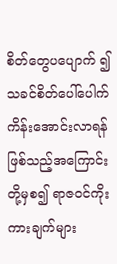စိတ်တွေပပျောက် ၍ သခင်စိတ်ပေါ်ပေါက်ကိန်းအောင်းလာရန်ဖြစ်သည့်အကြောင်း တို့မှစ၍ ရာဇဝင်ကိုးကားချက်များ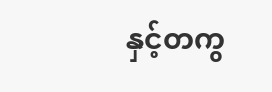နှင့်တကွ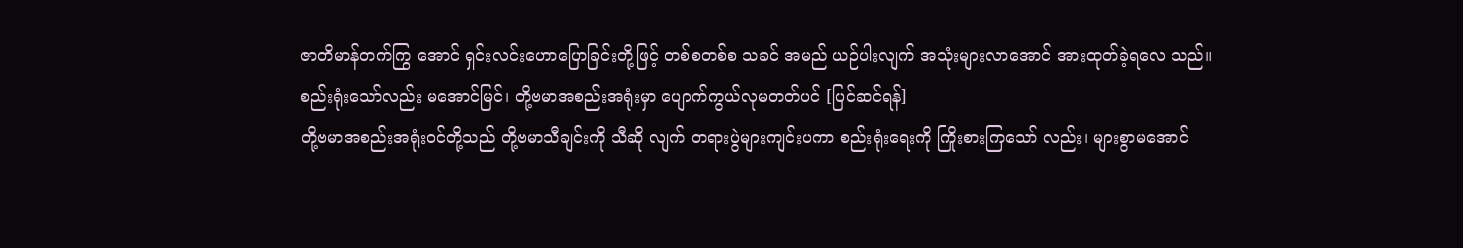ဇာတိမာန်တက်ကြွ အောင် ရှင်းလင်းဟောပြောခြင်းတို့ဖြင့် တစ်စတစ်စ သခင် အမည် ယဉ်ပါးလျက် အသုံးများလာအောင် အားထုတ်ခဲ့ရလေ သည်။
စည်းရုံးသော်လည်း မအောင်မြင်၊ တို့ဗမာအစည်းအရုံးမှာ ပျောက်ကွယ်လုမတတ်ပင် [ပြင်ဆင်ရန်]
တို့ဗမာအစည်းအရုံးဝင်တို့သည် တို့ဗမာသီချင်းကို သီဆို လျက် တရားပွဲများကျင်းပကာ စည်းရုံးရေးကို ကြိုးစားကြသော် လည်း၊ များစွာမအောင်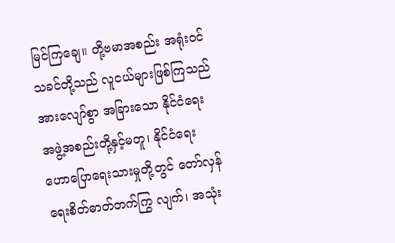မြင်ကြချေ။ တို့ဗမာအစည်း အရုံးဝင် သခင်တို့သည် လူငယ်များဖြစ်ကြသည်အားလျော်စွာ အခြားသော နိုင်ငံရေးအဖွဲ့အစည်းတို့နှင့်မတူ၊ နိုင်ငံရေး ဟောပြောရေးသားမှုတို့တွင် တော်လှန်ရေးစိတ်ဓာတ်တက်ကြွ လျက်၊ အသုံး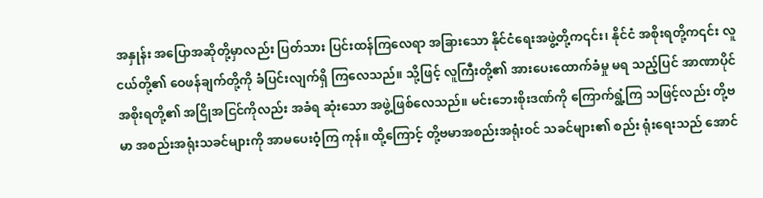အနှုန်း အပြောအဆိုတို့မှာလည်း ပြတ်သား ပြင်းထန်ကြလေရာ အခြားသော နိုင်ငံရေးအဖွဲ့တို့က၎င်း၊ နိုင်ငံ အစိုးရတို့က၎င်း လူငယ်တို့၏ ဝေဖန်ချက်တို့ကို ခံပြင်းလျက်ရှိ ကြလေသည်။ သို့ဖြင့် လူကြီးတို့၏ အားပေးထောက်ခံမှု မရ သည့်ပြင် အာဏာပိုင်အစိုးရတို့၏ အငြိုအငြင်ကိုလည်း အခံရ ဆုံးသော အဖွဲ့ဖြစ်လေသည်။ မင်းဘေးစိုးဒဏ်ကို ကြောက်ရွံ့ကြ သဖြင့်လည်း တို့ဗမာ အစည်းအရုံးသခင်များကို အာမပေးဝံ့ကြ ကုန်။ ထို့ကြောင့် တို့ဗမာအစည်းအရုံးဝင် သခင်များ၏ စည်း ရုံးရေးသည် အောင်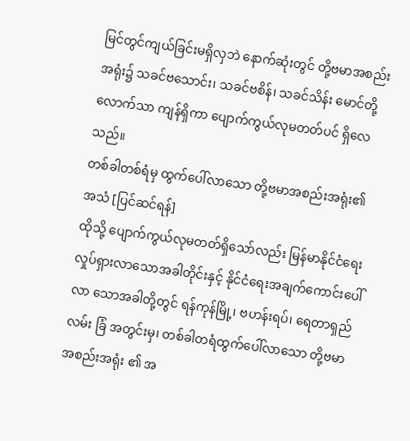မြင်တွင်ကျယ်ခြင်းမရှိလှဘဲ နောက်ဆုံးတွင် တို့ဗမာအစည်းအရုံး၌ သခင်ဗသောင်း၊ သခင်ဗစိန်၊ သခင်သိန်း မောင်တို့လောက်သာ ကျန်ရှိကာ ပျောက်ကွယ်လုမတတ်ပင် ရှိလေသည်။
တစ်ခါတစ်ရံမှ ထွက်ပေါ်လာသော တို့ဗမာအစည်းအရုံး၏အသံ [ပြင်ဆင်ရန်]
ထိုသို့ ပျောက်ကွယ်လုမတတ်ရှိသော်လည်း မြန်မာနိုင်ငံရေး လှုပ်ရှားလာသောအခါတိုင်းနှင့် နိုင်ငံရေးအချက်ကောင်းပေါ်လာ သောအခါတို့တွင် ရန်ကုန်မြို့၊ ဗဟန်းရပ်၊ ရေတာရှည်လမ်း ခြံ အတွင်းမှ၊ တစ်ခါတရံထွက်ပေါ်လာသော တို့ဗမာအစည်းအရုံး ၏ အ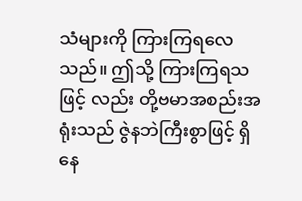သံများကို ကြားကြရလေသည်။ ဤသို့ ကြားကြရသဖြင့် လည်း တို့ဗမာအစည်းအရုံးသည် ဇွဲနဘဲကြီးစွာဖြင့် ရှိနေ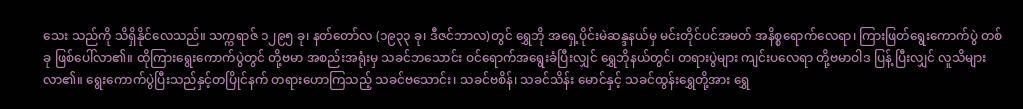သေး သည်ကို သိရှိနိုင်လေသည်။ သက္ကရာဇ် ၁၂၉၅ ခု၊ နတ်တော်လ (၁၉၃၃ ခု၊ ဒီဇင်ဘာလ)တွင် ရွှေဘို အရှေ့ပိုင်းမဲဆန္ဒနယ်မှ မင်းတိုင်ပင်အမတ် အနိစ္စရောက်လေရာ၊ ကြားဖြတ်ရွေးကောက်ပွဲ တစ်ခု ဖြစ်ပေါ်လာ၏။ ထိုကြားရွေးကောက်ပွဲတွင် တို့ဗမာ အစည်းအရုံးမှ သခင်ဘသောင်း ဝင်ရောက်အရွေးခံပြီးလျှင် ရွှေဘိုနယ်တွင်၊ တရားပွဲများ ကျင်းပလေရာ တို့ဗမာဝါဒ ပြန့် ပြီးလျှင် လူသိများလာ၏။ ရွေးကောက်ပွဲပြီးသည်နှင့်တပြိုင်နက် တရားဟောကြသည့် သခင်ဗသောင်း၊ သခင်ဗစိန်၊ သခင်သိန်း မောင်နှင့် သခင်ထွန်းရွှေတို့အား ရွှေ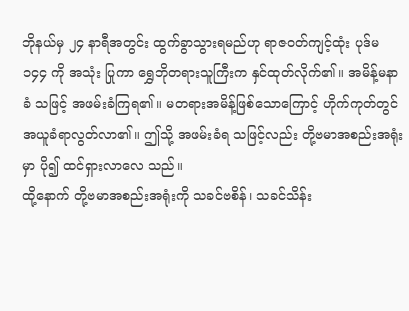ဘိုနယ်မှ ၂၄ နာရီအတွင်း ထွက်ခွာသွားရမည်ဟု ရာဇဝတ်ကျင့်ထုံး ပုဒ်မ ၁၄၄ ကို အသုံး ပြုကာ ရွှေဘိုတရားသူကြီးက နှင်ထုတ်လိုက်၏။ အမိန့်မနာခံ သဖြင့် အဖမ်းခံကြရ၏။ မတရားအမိန့်ဖြစ်သောကြောင့် ဟိုက်ကုတ်တွင် အယူခံရာလွတ်လာ၏။ ဤသို့ အဖမ်းခံရ သဖြင့်လည်း တို့ဗမာအစည်းအရုံးမှာ ပို၍ ထင်ရှားလာလေ သည်။
ထို့နောက် တို့ဗမာအစည်းအရုံးကို သခင်ဗစိန်၊ သခင်သိန်း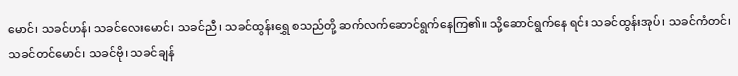မောင်၊ သခင်ဟန်၊ သခင်လေးမောင်၊ သခင်ညီ၊ သခင်ထွန်းရွှေ စသည်တို့ ဆက်လက်ဆောင်ရွက်နေကြ၏။ သို့ဆောင်ရွက်နေ ရင်း သခင်ထွန်းအုပ်၊ သခင်ကံတင်၊ သခင်တင်မောင်၊ သခင်ဗို၊ သခင်ချန်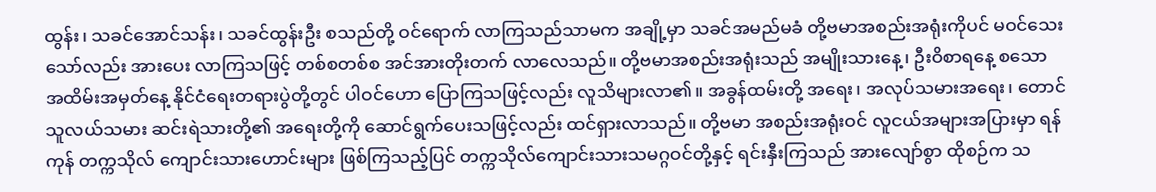ထွန်း၊ သခင်အောင်သန်း၊ သခင်ထွန်းဦး စသည်တို့ ဝင်ရောက် လာကြသည်သာမက အချို့မှာ သခင်အမည်မခံ တို့ဗမာအစည်းအရုံးကိုပင် မဝင်သေးသော်လည်း အားပေး လာကြသဖြင့် တစ်စတစ်စ အင်အားတိုးတက် လာလေသည်။ တို့ဗမာအစည်းအရုံးသည် အမျိုးသားနေ့၊ ဦးဝိစာရနေ့ စသော အထိမ်းအမှတ်နေ့ နိုင်ငံရေးတရားပွဲတို့တွင် ပါဝင်ဟော ပြောကြသဖြင့်လည်း လူသိများလာ၏။ အခွန်ထမ်းတို့ အရေး၊ အလုပ်သမားအရေး၊ တောင်သူလယ်သမား ဆင်းရဲသားတို့၏ အရေးတို့ကို ဆောင်ရွက်ပေးသဖြင့်လည်း ထင်ရှားလာသည်။ တို့ဗမာ အစည်းအရုံးဝင် လူငယ်အများအပြားမှာ ရန်ကုန် တက္ကသိုလ် ကျောင်းသားဟောင်းများ ဖြစ်ကြသည့်ပြင် တက္ကသိုလ်ကျောင်းသားသမဂ္ဂဝင်တို့နှင့် ရင်းနှီးကြသည် အားလျော်စွာ ထိုစဉ်က သ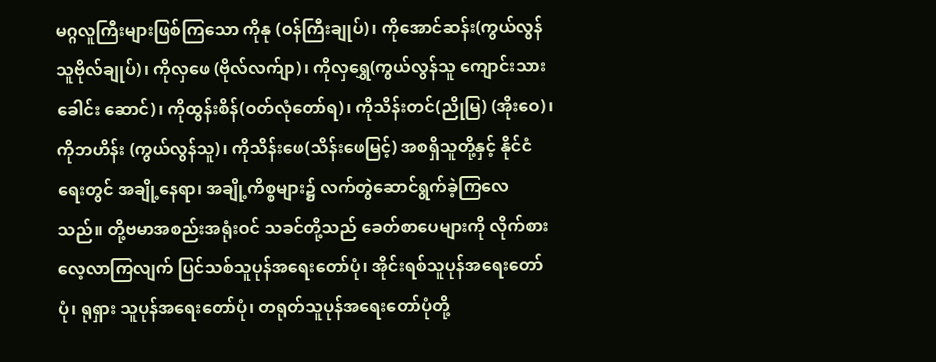မဂ္ဂလူကြီးများဖြစ်ကြသော ကိုနု (ဝန်ကြီးချုပ်)၊ ကိုအောင်ဆန်း(ကွယ်လွန်သူဗိုလ်ချုပ်)၊ ကိုလှဖေ (ဗိုလ်လက်ျာ)၊ ကိုလှရွှေ(ကွယ်လွန်သူ ကျောင်းသားခေါင်း ဆောင်)၊ ကိုထွန်းစိန်(ဝတ်လုံတော်ရ)၊ ကိုသိန်းတင်(ညိုမြ) (အိုးဝေ)၊ ကိုဘဟိန်း (ကွယ်လွန်သူ)၊ ကိုသိန်းဖေ(သိန်းဖေမြင့်) အစရှိသူတို့နှင့် နိုင်ငံရေးတွင် အချို့နေရာ၊ အချို့ကိစ္စများ၌ လက်တွဲဆောင်ရွက်ခဲ့ကြလေသည်။ တို့ဗမာအစည်းအရုံးဝင် သခင်တို့သည် ခေတ်စာပေများကို လိုက်စားလေ့လာကြလျက် ပြင်သစ်သူပုန်အရေးတော်ပုံ၊ အိုင်းရစ်သူပုန်အရေးတော်ပုံ၊ ရုရှား သူပုန်အရေးတော်ပုံ၊ တရုတ်သူပုန်အရေးတော်ပုံတို့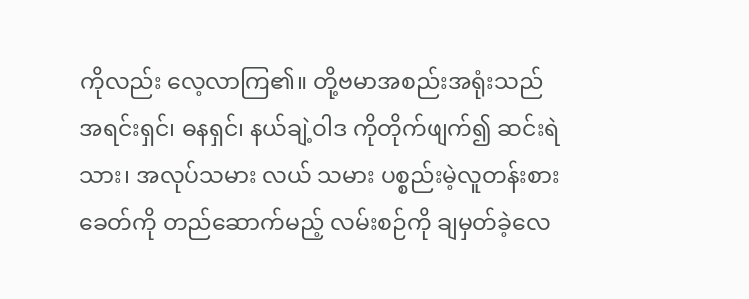ကိုလည်း လေ့လာကြ၏။ တို့ဗမာအစည်းအရုံးသည် အရင်းရှင်၊ ဓနရှင်၊ နယ်ချဲ့ဝါဒ ကိုတိုက်ဖျက်၍ ဆင်းရဲသား၊ အလုပ်သမား လယ် သမား ပစ္စည်းမဲ့လူတန်းစားခေတ်ကို တည်ဆောက်မည့် လမ်းစဉ်ကို ချမှတ်ခဲ့လေ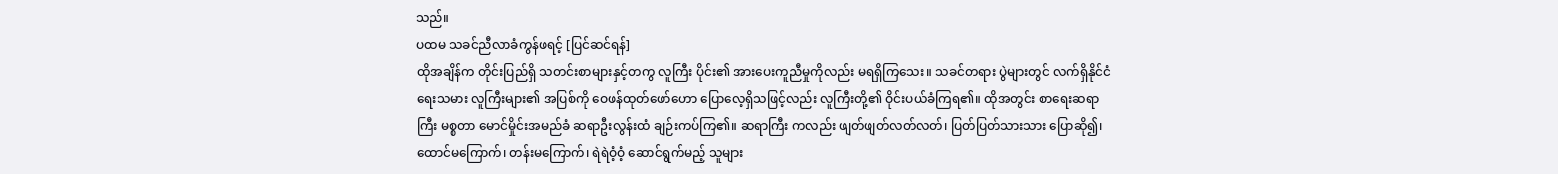သည်။
ပထမ သခင်ညီလာခံကွန်ဖရင့် [ပြင်ဆင်ရန်]
ထိုအချိန်က တိုင်းပြည်ရှိ သတင်းစာများနှင့်တကွ လူကြီး ပိုင်း၏ အားပေးကူညီမှုကိုလည်း မရရှိကြသေး။ သခင်တရား ပွဲများတွင် လက်ရှိနိုင်ငံရေးသမား လူကြီးများ၏ အပြစ်ကို ဝေဖန်ထုတ်ဖော်ဟော ပြောလေ့ရှိသဖြင့်လည်း လူကြီးတို့၏ ဝိုင်းပယ်ခံကြရ၏။ ထိုအတွင်း စာရေးဆရာကြီး မစ္စတာ မောင်မှိုင်းအမည်ခံ ဆရာဦးလွန်းထံ ချဉ်းကပ်ကြ၏။ ဆရာကြီး ကလည်း ဖျတ်ဖျတ်လတ်လတ်၊ ပြတ်ပြတ်သားသား ပြောဆို၍၊ ထောင်မကြောက်၊ တန်းမကြောက်၊ ရဲရဲဝံ့ဝံ့ ဆောင်ရွက်မည့် သူများ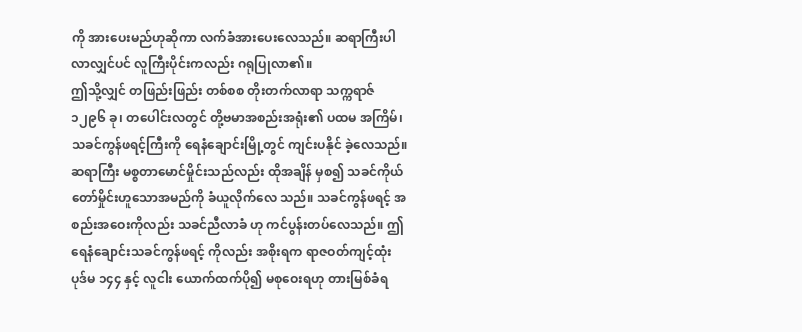ကို အားပေးမည်ဟုဆိုကာ လက်ခံအားပေးလေသည်။ ဆရာကြီးပါလာလျှင်ပင် လူကြီးပိုင်းကလည်း ဂရုပြုလာ၏။
ဤသို့လျှင် တဖြည်းဖြည်း တစ်စစ တိုးတက်လာရာ သက္ကရာဇ် ၁၂၉၆ ခု၊ တပေါင်းလတွင် တို့ဗမာအစည်းအရုံး၏ ပထမ အကြိမ်၊ သခင်ကွန်ဖရင့်ကြီးကို ရေနံချောင်းမြို့တွင် ကျင်းပနိုင် ခဲ့လေသည်။ ဆရာကြီး မစ္စတာမောင်မှိုင်းသည်လည်း ထိုအချိန် မှစ၍ သခင်ကိုယ်တော်မှိုင်းဟူသောအမည်ကို ခံယူလိုက်လေ သည်။ သခင်ကွန်ဖရင့် အစည်းအဝေးကိုလည်း သခင်ညီလာခံ ဟု ကင်ပွန်းတပ်လေသည်။ ဤရေနံချောင်းသခင်ကွန်ဖရင့် ကိုလည်း အစိုးရက ရာဇဝတ်ကျင့်ထုံး ပုဒ်မ ၁၄၄ နှင့် လူငါး ယောက်ထက်ပို၍ မစုဝေးရဟု တားမြစ်ခံရ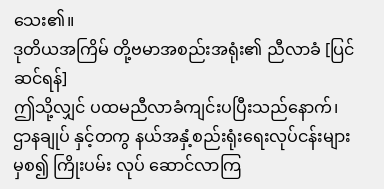သေး၏။
ဒုတိယအကြိမ် တို့ဗမာအစည်းအရုံး၏ ညီလာခံ [ပြင်ဆင်ရန်]
ဤသို့လျှင် ပထမညီလာခံကျင်းပပြီးသည်နောက်၊ ဌာနချုပ် နှင့်တကွ နယ်အနှံ့စည်းရုံးရေးလုပ်ငန်းများမှစ၍ ကြိုးပမ်း လုပ် ဆောင်လာကြ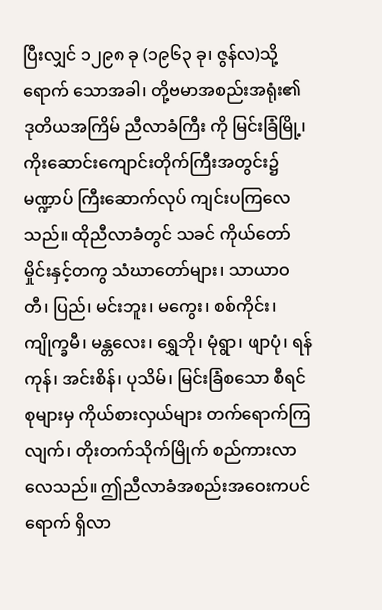ပြီးလျှင် ၁၂၉၈ ခု (၁၉၆၃ ခု၊ ဇွန်လ)သို့ရောက် သောအခါ၊ တို့ဗမာအစည်းအရုံး၏ ဒုတိယအကြိမ် ညီလာခံကြီး ကို မြင်းခြံမြို့၊ ကိုးဆောင်းကျောင်းတိုက်ကြီးအတွင်း၌ မဏ္ဍာပ် ကြီးဆောက်လုပ် ကျင်းပကြလေသည်။ ထိုညီလာခံတွင် သခင် ကိုယ်တော်မှိုင်းနှင့်တကွ သံဃာတော်များ၊ သာယာဝတီ၊ ပြည်၊ မင်းဘူး၊ မကွေး၊ စစ်ကိုင်း၊ ကျိုက္ခမီ၊ မန္တလေး၊ ရွှေဘို၊ မုံရွာ၊ ဖျာပုံ၊ ရန်ကုန်၊ အင်းစိန်၊ ပုသိမ်၊ မြင်းခြံစသော စီရင်စုများမှ ကိုယ်စားလှယ်များ တက်ရောက်ကြလျက်၊ တိုးတက်သိုက်မြိုက် စည်ကားလာလေသည်။ ဤညီလာခံအစည်းအဝေးကပင် ရောက် ရှိလာ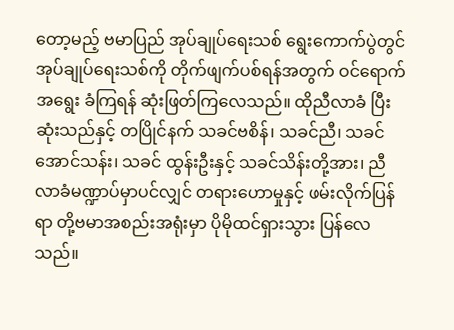တော့မည့် ဗမာပြည် အုပ်ချုပ်ရေးသစ် ရွေးကောက်ပွဲတွင် အုပ်ချုပ်ရေးသစ်ကို တိုက်ဖျက်ပစ်ရန်အတွက် ဝင်ရောက်အရွေး ခံကြရန် ဆုံးဖြတ်ကြလေသည်။ ထိုညီလာခံ ပြီးဆုံးသည်နှင့် တပြိုင်နက် သခင်ဗစိန်၊ သခင်ညီ၊ သခင်အောင်သန်း၊ သခင် ထွန်းဦးနှင့် သခင်သိန်းတို့အား၊ ညီလာခံမဏ္ဍာပ်မှာပင်လျှင် တရားဟောမှုနှင့် ဖမ်းလိုက်ပြန်ရာ တို့ဗမာအစည်းအရုံးမှာ ပိုမိုထင်ရှားသွား ပြန်လေသည်။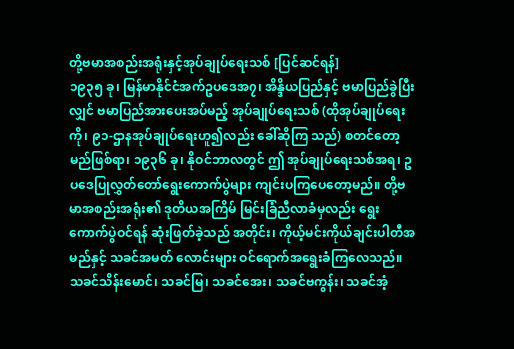တို့ဗမာအစည်းအရုံးနှင့်အုပ်ချုပ်ရေးသစ် [ပြင်ဆင်ရန်]
၁၉၃၅ ခု၊ မြန်မာနိုင်ငံအက်ဥပဒေအ၇၊ အိန္ဒိယပြည်နှင့် ဗမာပြည်ခွဲပြီးလျှင် ဗမာပြည်အားပေးအပ်မည့် အုပ်ချုပ်ရေးသစ် (ထိုအုပ်ချုပ်ရေးကို၊ ၉၁-ဌာနအုပ်ချုပ်ရေးဟူ၍လည်း ခေါ်ဆိုကြ သည်) စတင်တော့မည်ဖြစ်ရာ၊ ၁၉၃၆ ခု၊ နိုဝင်ဘာလတွင် ဤ အုပ်ချုပ်ရေးသစ်အရ၊ ဥပဒေပြုလွှတ်တော်ရွေးကောက်ပွဲများ ကျင်းပကြပေတော့မည်။ တို့ဗမာအစည်းအရုံး၏ ဒုတိယအကြိမ် မြင်းခြံညီလာခံမှလည်း ရွေးကောက်ပွဲဝင်ရန် ဆုံးဖြတ်ခဲ့သည် အတိုင်း၊ ကိုယ့်မင်းကိုယ်ချင်းပါတီအမည်နှင့် သခင်အမတ် လောင်းများ ဝင်ရောက်အရွေးခံကြလေသည်။ သခင်သိန်းမောင်၊ သခင်မြ၊ သခင်အေး၊ သခင်ဗကွန်း၊ သခင်အံ့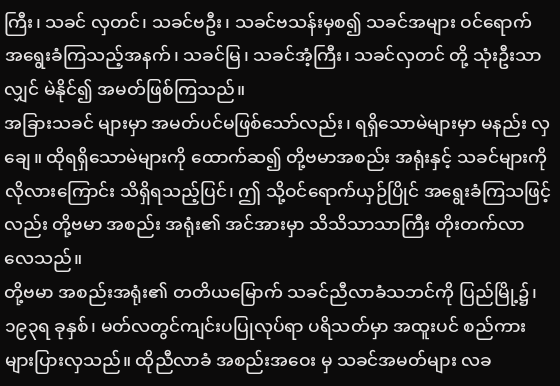ကြီး၊ သခင် လှတင်၊ သခင်ဗဦး၊ သခင်ဗသန်းမှစ၍ သခင်အများ ဝင်ရောက် အရွေးခံကြသည့်အနက်၊ သခင်မြ၊ သခင်အံ့ကြီး၊ သခင်လှတင် တို့ သုံးဦးသာလျှင် မဲနိုင်၍ အမတ်ဖြစ်ကြသည်။
အခြားသခင် များမှာ အမတ်ပင်မဖြစ်သော်လည်း၊ ရရှိသောမဲများမှာ မနည်း လှချေ။ ထိုရရှိသောမဲများကို ထောက်ဆ၍ တို့ဗမာအစည်း အရုံးနှင့် သခင်များကို လိုလားကြောင်း သိရှိရသည့်ပြင်၊ ဤ သို့ဝင်ရောက်ယှဉ်ပြိုင် အရွေးခံကြသဖြင့်လည်း တို့ဗမာ အစည်း အရုံး၏ အင်အားမှာ သိသိသာသာကြီး တိုးတက်လာလေသည်။
တို့ဗမာ အစည်းအရုံး၏ တတိယမြောက် သခင်ညီလာခံသဘင်ကို ပြည်မြို့၌၊ ၁၉၃ရ ခုနှစ်၊ မတ်လတွင်ကျင်းပပြုလုပ်ရာ ပရိသတ်မှာ အထူးပင် စည်ကားများပြားလှသည်။ ထိုညီလာခံ အစည်းအဝေး မှ သခင်အမတ်များ လခ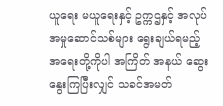ယူရေး မယူရေးနှင့် ဥက္ကဌနှင့် အလုပ် အမှုဆောင်သစ်များ ရွေးချယ်ရမည့် အရေးတို့ကိုပါ အကြိတ် အနယ် ဆွေးနွေးကြပြီးလျှင် သခင်အမတ်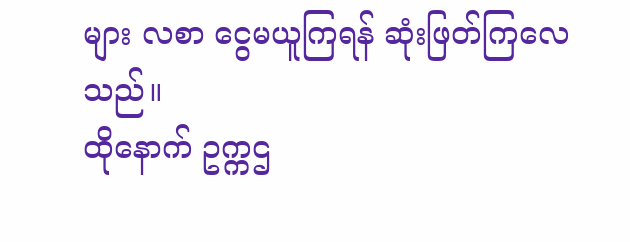များ လစာ ငွေမယူကြရန် ဆုံးဖြတ်ကြလေသည်။
ထိုနောက် ဥက္ကဌ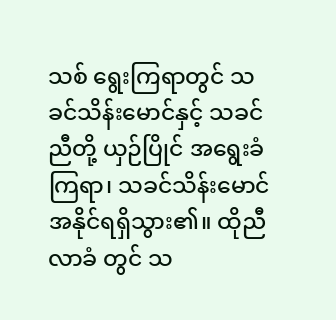သစ် ရွေးကြရာတွင် သခင်သိန်းမောင်နှင့် သခင်ညီတို့ ယှဉ်ပြိုင် အရွေးခံကြရာ၊ သခင်သိန်းမောင် အနိုင်ရရှိသွား၏။ ထိုညီလာခံ တွင် သ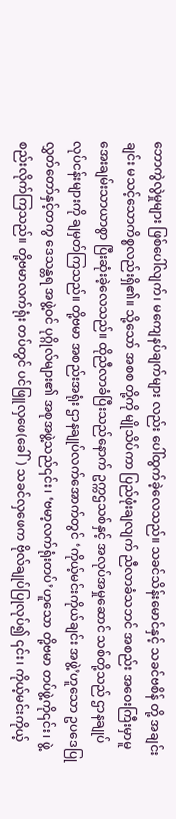ဘောကွဲလွဲမှုများ ဖြစ်ပေါ်လျက်၊ မကျေနပ်ချက်များ လည်း ပေါ်ထွက်ခဲ့လေသည်။ သခင်သိန်းမောင်နှင့် သခင်ဗစိန် တို့ အချင်းချင်း မသင့်သောကိစ္စလည်းရှိ၏။ သို့သော် အစစ တို့ကို မျိုသိပ်ကာ ပြည်ဖုံးချလျက် ညီလာခံသဘင် အစည်း အဝေးကြီးမှာမူ အေးချမ်းသာယာစွာ ပြီးဆုံးခဲ့လေသည်။ ထိုညီလာခံပြီးသည်နောက် ဥက္ကဌသစ်နှင့် အလုပ်အမှုဆောင် သစ်တို့သည် ဌာနချုပ်လုပ်ငန်းများကို ချမှတ်ကြသည်။ တို့ဗမာ အစည်းအရုံး ဌာနချုပ်လက်အောက်တွင် ‘ကိုယ့်မင်းကိုယ်ချင်း အဖွဲ့’ဟူသော ဥပဒေပြုလွှတ်တော်နှင့်တကွ ဒေသန္တရ အဖွဲ့ဝင် ပုဂ္ဂိုလ်များ၏ အစုအဖွဲ့သည်၎င်း၊ ‘ဗမာ့လက်ရုံးတပ်’ဟူသော တို့ဗမာ တပ်ဖွဲ့ကို၎င်း၊ ဖွဲ့စည်းလိုက်ကြသည်။ တို့ဗမာလက်ရုံး တပ်တွင် ပင်ဖြူလှဖေ(ခေါ်) သခင်လှဖေက ဗိုလ်ချုပ်ပြုလုပ်၍ ၎င်း၊ ကိုယ့်မင်းကိုယ့်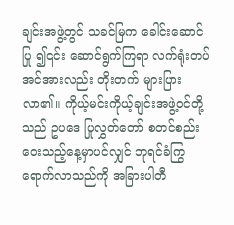ချင်းအဖွဲ့တွင် သခင်မြက ခေါင်းဆောင်ပြု ၍၎င်း ဆောင်ရွက်ကြရာ လက်ရုံးတပ်အင်အားလည်း တိုးတက် များပြားလာ၏။ ကိုယ့်မင်းကိုယ့်ချင်းအဖွဲ့ဝင်တို့သည် ဥပဒေ ပြုလွှတ်တော် စတင်စည်းဝေးသည့်နေ့မှာပင်လျှင် ဘုရင်ခံကြွ ရောက်လာသည်ကို အခြားပါတီ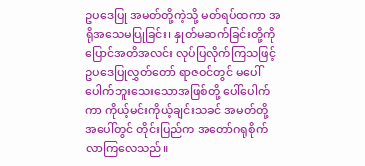ဥပဒေပြု အမတ်တို့ကဲ့သို့ မတ်ရပ်ထကာ အရိုအသေမပြုခြင်း၊ နှုတ်မဆက်ခြင်းတို့ကို ပြောင်အတိအလင်း လုပ်ပြလိုက်ကြသဖြင့် ဥပဒေပြုလွှတ်တော် ရာဇဝင်တွင် မပေါ်ပေါက်ဘူးသေးသောအဖြစ်တို့ ပေါ်ပေါက်ကာ ကိုယ့်မင်းကိုယ့်ချင်းသခင် အမတ်တို့ အပေါ်တွင် တိုင်းပြည်က အတော်ဂရုစိုက်လာကြလေသည်။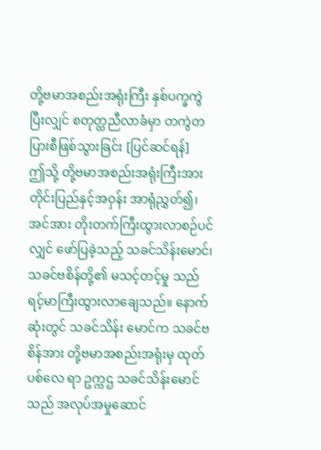တို့ဗမာအစည်းအရုံးကြီး နှစ်ပက္ခကွဲပြီးလျှင် စတုတ္ထညီလာခံမှာ တကွဲတပြားစီဖြစ်သွားခြင်း [ပြင်ဆင်ရန်]
ဤသို့ တို့ဗမာအစည်းအရုံးကြီးအား တိုင်းပြည်နှင့်အဝှန်း အာရုံညွှတ်၍၊ အင်အား တိုးတက်ကြီးထွားလာစဉ်ပင်လျှင် ဖော်ပြခဲ့သည့် သခင်သိန်းမောင်၊ သခင်ဗစိန်တို့၏ မသင့်တင့်မှု သည် ရင့်မာကြီးထွားလာချေသည်။ နောက်ဆုံးတွင် သခင်သိန်း မောင်က သခင်ဗစိန်အား တို့ဗမာအစည်းအရုံးမှ ထုတ်ပစ်လေ ရာ ဥက္ကဌ သခင်သိန်းမောင်သည် အလုပ်အမှုဆောင်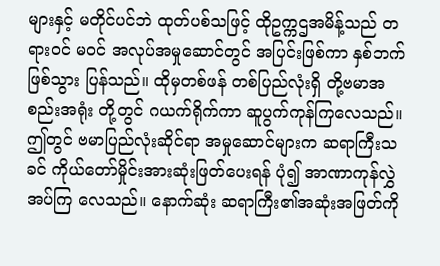များနှင့် မတိုင်ပင်ဘဲ ထုတ်ပစ်သဖြင့် ထိုဥက္ကဌအမိန့်သည် တရားဝင် မဝင် အလုပ်အမှုဆောင်တွင် အပြင်းဖြစ်ကာ နှစ်ဘက်ဖြစ်သွား ပြန်သည်။ ထိုမှတစ်ဖန် တစ်ပြည်လုံးရှိ တို့ဗမာအစည်းအရုံး တို့တွင် ဂယက်ရိုက်ကာ ဆူပွက်ကုန်ကြလေသည်။
ဤတွင် ဗမာပြည်လုံးဆိုင်ရာ အမှုဆောင်များက ဆရာကြီးသခင် ကိုယ်တော်မှိုင်းအားဆုံးဖြတ်ပေးရန် ပုံ၍ အာဏာကုန်လွှဲအပ်ကြ လေသည်။ နောက်ဆုံး ဆရာကြီး၏အဆုံးအဖြတ်ကို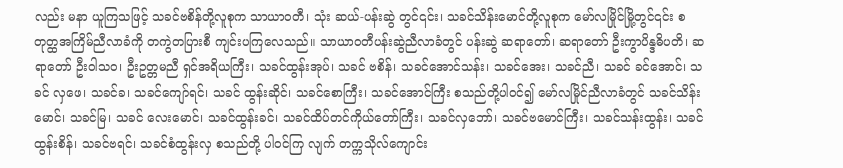လည်း မနာ ယူကြသဖြင့် သခင်ဗစိန်တို့လူစုက သာယာဝတီ၊ သုံး ဆယ်-ပန်းဆွဲ တွင်၎င်း၊ သခင်သိန်းမောင်တို့လူစုက မော်လမြိုင်မြို့တွင်၎င်း စတုတ္ထအကြိမ်ညီလာခံကို တကွဲတပြားစီ ကျင်းပကြလေသည်။ သာယာဝတီပန်းဆွဲညီလာခံတွင် ပန်းဆွဲ ဆရာတော်၊ ဆရာတော် ဦးကွာပိန္ဒဓိပတိ၊ ဆရာတော် ဦးဝါသဝ၊ ဦးဥတ္တမညီ ရှင်အရိယကြီး၊ သခင်ထွန်းအုပ်၊ သခင် ဗစိန်၊ သခင်အောင်သန်း၊ သခင်အေး၊ သခင်ညီ၊ သခင် ခင်အောင်၊ သခင် လှဖေ၊ သခင်ခ၊ သခင်ကျော်ရင်၊ သခင် ထွန်းဆိုင်၊ သခင်စောကြီး၊ သခင်အောင်ကြီး စသည်တို့ပါဝင်၍ မော်လမြိုင်ညီလာခံတွင် သခင်သိန်းမောင်၊ သခင်မြ၊ သခင် လေးမောင်၊ သခင်ထွန်းခင်၊ သခင်ထိပ်တင်ကိုယ်တော်ကြီး၊ သခင်လှဘော်၊ သခင်ဗမောင်ကြီး၊ သခင်သန်းထွန်း၊ သခင် ထွန်းစိန်၊ သခင်ဗရင်၊ သခင်စံထွန်းလှ စသည်တို့ ပါဝင်ကြ လျက် တက္ကသိုလ်ကျောင်း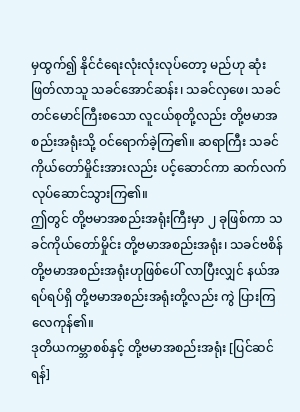မှထွက်၍ နိုင်ငံရေးလုံးလုံးလုပ်တော့ မည်ဟု ဆုံးဖြတ်လာသူ သခင်အောင်ဆန်း၊ သခင်လှဖေ၊ သခင် တင်မောင်ကြီးစသော လူငယ်စုတို့လည်း တို့ဗမာအစည်းအရုံးသို့ ဝင်ရောက်ခဲ့ကြ၏။ ဆရာကြီး သခင်ကိုယ်တော်မှိုင်းအားလည်း ပင့်ဆောင်ကာ ဆက်လက်လုပ်ဆောင်သွားကြ၏။
ဤတွင် တို့ဗမာအစည်းအရုံးကြီးမှာ ၂ ခုဖြစ်ကာ သခင်ကိုယ်တော်မှိုင်း တို့ဗမာအစည်းအရုံး၊ သခင်ဗစိန် တို့ဗမာအစည်းအရုံးဟုဖြစ်ပေါ် လာပြီးလျှင် နယ်အရပ်ရပ်ရှိ တို့ဗမာအစည်းအရုံးတို့လည်း ကွဲ ပြားကြလေကုန်၏။
ဒုတိယကမ္ဘာစစ်နှင့် တို့ဗမာအစည်းအရုံး [ပြင်ဆင်ရန်]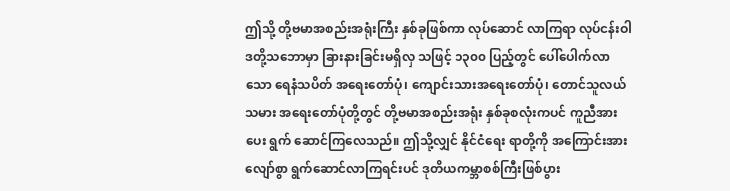ဤသို့ တို့ဗမာအစည်းအရုံးကြီး နှစ်ခုဖြစ်ကာ လုပ်ဆောင် လာကြရာ လုပ်ငန်းဝါဒတို့သဘောမှာ ခြားနားခြင်းမရှိလှ သဖြင့် ၁၃၀၀ ပြည့်တွင် ပေါ်ပေါက်လာသော ရေနံသပိတ် အရေးတော်ပုံ၊ ကျောင်းသားအရေးတော်ပုံ၊ တောင်သူလယ်သမား အရေးတော်ပုံတို့တွင် တို့ဗမာအစည်းအရုံး နှစ်ခုစလုံးကပင် ကူညီအားပေး ရွက် ဆောင်ကြလေသည်။ ဤသို့လျှင် နိုင်ငံရေး ရာတို့ကို အကြောင်းအားလျော်စွာ ရွက်ဆောင်လာကြရင်းပင် ဒုတိယကမ္ဘာစစ်ကြီးဖြစ်ပွား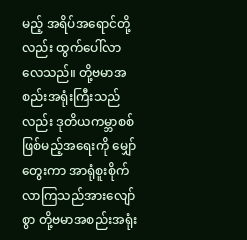မည့် အရိပ်အရောင်တို့လည်း ထွက်ပေါ်လာလေသည်။ တို့ဗမာအစည်းအရုံးကြီးသည်လည်း ဒုတိယကမ္ဘာစစ် ဖြစ်မည့်အရေးကို မျှော်တွေးကာ အာရုံစူးစိုက် လာကြသည်အားလျော်စွာ တို့ဗမာအစည်းအရုံး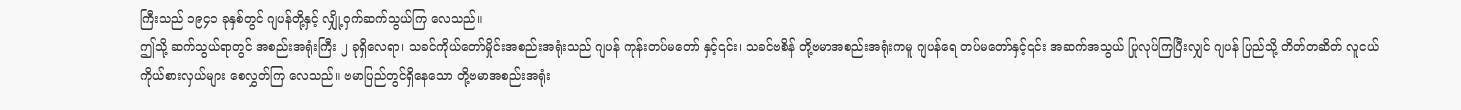ကြီးသည် ၁၉၄၁ ခုနှစ်တွင် ဂျပန်တို့နှင့် လျှို့ဝှက်ဆက်သွယ်ကြ လေသည်။
ဤသို့ ဆက်သွယ်ရာတွင် အစည်းအရုံးကြီး ၂ ခုရှိလေရာ၊ သခင်ကိုယ်တော်မှိုင်းအစည်းအရုံးသည် ဂျပန် ကုန်းတပ်မတော် နှင့်၎င်း၊ သခင်ဗစိန် တို့ဗမာအစည်းအရုံးကမူ ဂျပန်ရေ တပ်မတော်နှင့်၎င်း အဆက်အသွယ် ပြုလုပ်ကြပြီးလျှင် ဂျပန် ပြည်သို့ တိတ်တဆိတ် လူငယ်ကိုယ်စားလှယ်များ စေလွှတ်ကြ လေသည်။ ဗမာပြည်တွင်ရှိနေသော တို့ဗမာအစည်းအရုံး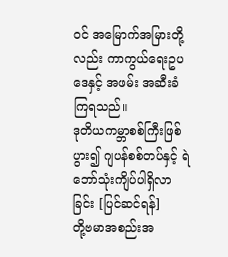ဝင် အမြောက်အမြားတို့လည်း ကာကွယ်ရေးဥပဒေနှင့် အဖမ်း အဆီးခံကြရသည်။
ဒုတိယကမ္ဘာစစ်ကြီးဖြစ်ပွား၍ ဂျပန်စစ်တပ်နှင့် ရဲဘော်သုံးကျိပ်ပါရှိလာခြင်း [ပြင်ဆင်ရန်]
တို့ဗမာအစည်းအ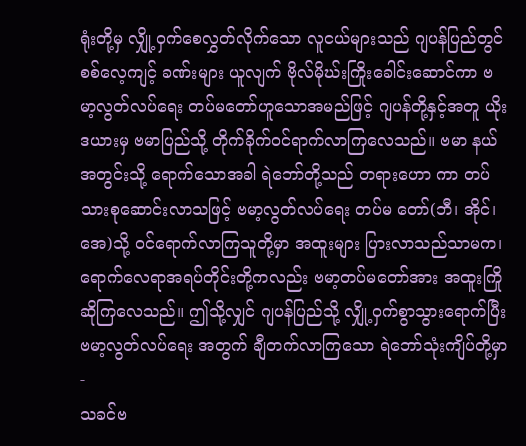ရုံးတို့မှ လျှို့ဝှက်စေလွှတ်လိုက်သော လူငယ်များသည် ဂျပန်ပြည်တွင် စစ်လေ့ကျင့် ခဏ်းများ ယူလျက် ဗိုလ်မိုဃ်းကြိုးခေါင်းဆောင်ကာ ဗမာ့လွတ်လပ်ရေး တပ်မတော်ဟူသောအမည်ဖြင့် ဂျပန်တို့နှင့်အတူ ယိုးဒယားမှ ဗမာပြည်သို့ တိုက်ခိုက်ဝင်ရာက်လာကြလေသည်။ ဗမာ နယ်အတွင်းသို့ ရောက်သောအခါ ရဲဘော်တို့သည် တရားဟော ကာ တပ်သားစုဆောင်းလာသဖြင့် ဗမာ့လွတ်လပ်ရေး တပ်မ တော်(ဘီ၊ အိုင်၊ အေ)သို့ ဝင်ရောက်လာကြသူတို့မှာ အထူးများ ပြားလာသည်သာမက၊ ရောက်လေရာအရပ်တိုင်းတို့ကလည်း ဗမာ့တပ်မတော်အား အထူးကြိုဆိုကြလေသည်။ ဤသို့လျှင် ဂျပန်ပြည်သို့ လျှို့ဝှက်စွာသွားရောက်ပြီး ဗမာ့လွတ်လပ်ရေး အတွက် ချီတက်လာကြသော ရဲဘော်သုံးကျိပ်တို့မှာ-
သခင်ဗ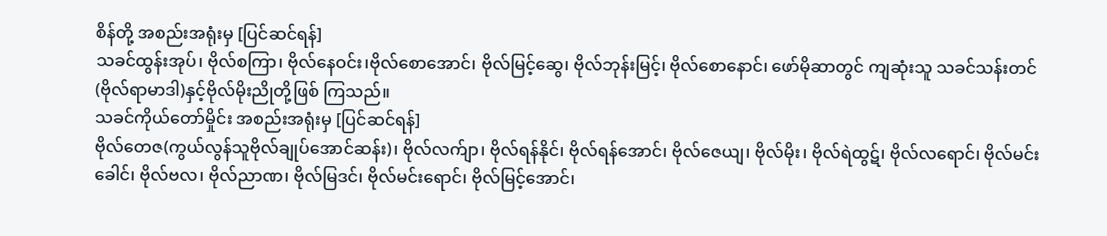စိန်တို့ အစည်းအရုံးမှ [ပြင်ဆင်ရန်]
သခင်ထွန်းအုပ်၊ ဗိုလ်စကြာ၊ ဗိုလ်နေဝင်း၊ဗိုလ်စောအောင်၊ ဗိုလ်မြင့်ဆွေ၊ ဗိုလ်ဘုန်းမြင့်၊ ဗိုလ်စောနောင်၊ ဖော်မိုဆာတွင် ကျဆုံးသူ သခင်သန်းတင်(ဗိုလ်ရာမာဒါ)နှင့်ဗိုလ်မိုးညိုတို့ဖြစ် ကြသည်။
သခင်ကိုယ်တော်မှိုင်း အစည်းအရုံးမှ [ပြင်ဆင်ရန်]
ဗိုလ်တေဇ(ကွယ်လွန်သူဗိုလ်ချုပ်အောင်ဆန်း)၊ ဗိုလ်လက်ျာ၊ ဗိုလ်ရန်နိုင်၊ ဗိုလ်ရန်အောင်၊ ဗိုလ်ဇေယျ၊ ဗိုလ်မိုး၊ ဗိုလ်ရဲထွဋ်၊ ဗိုလ်လရောင်၊ ဗိုလ်မင်းခေါင်၊ ဗိုလ်ဗလ၊ ဗိုလ်ညာဏ၊ ဗိုလ်မြဒင်၊ ဗိုလ်မင်းရောင်၊ ဗိုလ်မြင့်အောင်၊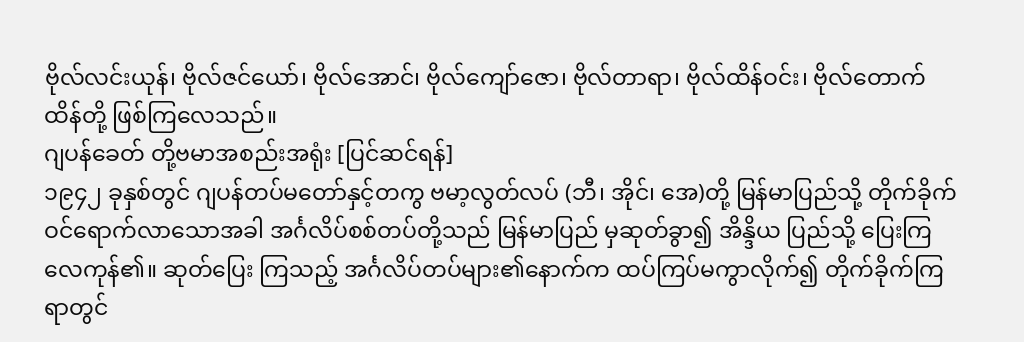ဗိုလ်လင်းယုန်၊ ဗိုလ်ဇင်ယော်၊ ဗိုလ်အောင်၊ ဗိုလ်ကျော်ဇော၊ ဗိုလ်တာရာ၊ ဗိုလ်ထိန်ဝင်း၊ ဗိုလ်တောက်ထိန်တို့ ဖြစ်ကြလေသည်။
ဂျပန်ခေတ် တို့ဗမာအစည်းအရုံး [ပြင်ဆင်ရန်]
၁၉၄၂ ခုနှစ်တွင် ဂျပန်တပ်မတော်နှင့်တကွ ဗမာ့လွတ်လပ် (ဘီ၊ အိုင်၊ အေ)တို့ မြန်မာပြည်သို့ တိုက်ခိုက် ဝင်ရောက်လာသောအခါ အင်္ဂလိပ်စစ်တပ်တို့သည် မြန်မာပြည် မှဆုတ်ခွာ၍ အိန္ဒိယ ပြည်သို့ ပြေးကြလေကုန်၏။ ဆုတ်ပြေး ကြသည့် အင်္ဂလိပ်တပ်များ၏နောက်က ထပ်ကြပ်မကွာလိုက်၍ တိုက်ခိုက်ကြရာတွင်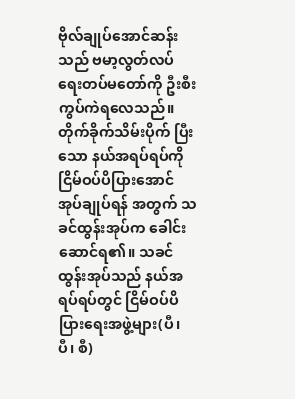ဗိုလ်ချုပ်အောင်ဆန်းသည် ဗမာ့လွတ်လပ် ရေးတပ်မတော်ကို ဦးစီးကွပ်ကဲရလေသည်။ တိုက်ခိုက်သိမ်းပိုက် ပြီးသော နယ်အရပ်ရပ်ကို ငြိမ်ဝပ်ပိပြားအောင် အုပ်ချုပ်ရန် အတွက် သခင်ထွန်းအုပ်က ခေါင်းဆောင်ရ၏။ သခင်ထွန်းအုပ်သည် နယ်အရပ်ရပ်တွင် ငြိမ်ဝပ်ပိပြားရေးအဖွဲ့များ(ပီ၊ ပီ၊ စီ)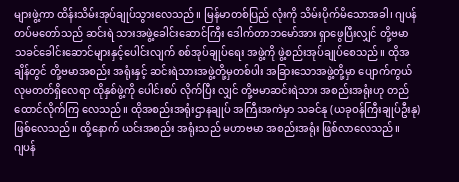များဖွဲ့ကာ ထိန်းသိမ်းအုပ်ချုပ်သွားလေသည်။ မြန်မာတစ်ပြည် လုံးကို သိမ်းပိုက်မိသောအခါ၊ ဂျပန်တပ်မတော်သည် ဆင်းရဲ သားအဖွဲ့ခေါင်းဆောင်ကြီး ဒေါက်တာဘမော်အား ရှာဖွေပြီးလျှင် တို့ဗမာ သခင်ခေါင်းဆောင်များနှင့်ပေါင်းလျက် စစ်အုပ်ချုပ်ရေး အဖွဲ့ကို ဖွဲ့စည်းအုပ်ချုပ်စေသည်။ ထိုအချိန်တွင် တို့ဗမာအစည်း အရုံးနှင့် ဆင်းရဲသားအဖွဲ့တို့မှတစ်ပါး အခြားသောအဖွဲ့တို့မှာ ပျောက်ကွယ်လုမတတ်ရှိလေရာ ထိုနှစ်ဖွဲ့ကို ပေါင်းစပ် လိုက်ပြီး လျှင် တို့ဗမာဆင်းရဲသား အစည်းအရုံးဟု တည်ထောင်လိုက်ကြ လေသည်။ ထိုအစည်းအရုံးဌာနချုပ် အကြီးအကဲမှာ သခင်နု (ယခုဝန်ကြီးချုပ်ဦးနု) ဖြစ်လေသည်။ ထို့နောက် ယင်းအစည်း အရုံးသည် မဟာဗမာ အစည်းအရုံး ဖြစ်လာလေသည်။
ဂျပန်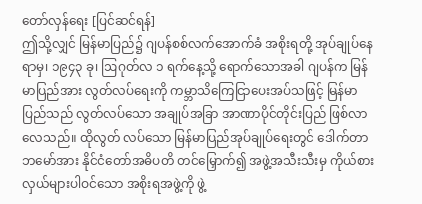တော်လှန်ရေး [ပြင်ဆင်ရန်]
ဤသို့လျှင် မြန်မာပြည်၌ ဂျပန်စစ်လက်အောက်ခံ အစိုးရတို့ အုပ်ချုပ်နေရာမှ၊ ၁၉၄၃ ခု၊ ဩဂုတ်လ ၁ ရက်နေ့သို့ ရောက်သောအခါ ဂျပန်က မြန်မာပြည်အား လွတ်လပ်ရေးကို ကမ္ဘာသိကြေငြာပေးအပ်သဖြင့် မြန်မာပြည်သည် လွတ်လပ်သော အချုပ်အခြာ အာဏာပိုင်တိုင်းပြည် ဖြစ်လာလေသည်။ ထိုလွတ် လပ်သော မြန်မာပြည်အုပ်ချုပ်ရေးတွင် ဒေါက်တာဘမော်အား နိုင်ငံတော်အဓိပတိ တင်မြှောက်၍ အဖွဲ့အသီးသီးမှ ကိုယ်စား လှယ်များပါဝင်သော အစိုးရအဖွဲ့ကို ဖွဲ့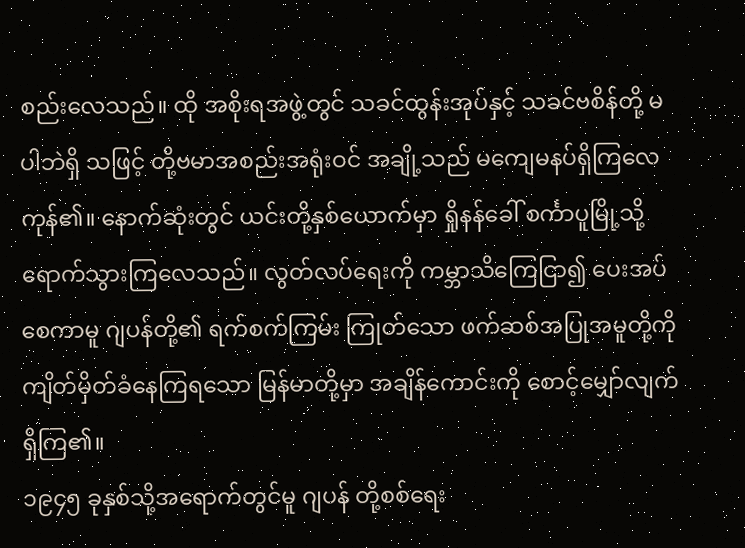စည်းလေသည်။ ထို အစိုးရအဖွဲ့တွင် သခင်ထွန်းအုပ်နှင့် သခင်ဗစိန်တို့ မပါဘဲရှိ သဖြင့် တို့ဗမာအစည်းအရုံးဝင် အချို့သည် မကျေမနပ်ရှိကြလေ ကုန်၏။ နောက်ဆုံးတွင် ယင်းတို့နှစ်ယောက်မှာ ရှိုနန်ခေါ် စင်္ကာပူမြို့သို့ ရောက်သွားကြလေသည်။ လွတ်လပ်ရေးကို ကမ္ဘာသိကြေငြာ၍ ပေးအပ်စေကာမူ ဂျပန်တို့၏ ရက်စက်ကြမ်း ကြုတ်သော ဖက်ဆစ်အပြုအမူတို့ကို ကျိတ်မှိတ်ခံနေကြရသော မြန်မာတို့မှာ အချိန်ကောင်းကို စောင့်မျှော်လျက်ရှိကြ၏။
၁၉၄၅ ခုနှစ်သို့အရောက်တွင်မူ ဂျပန် တို့စစ်ရေး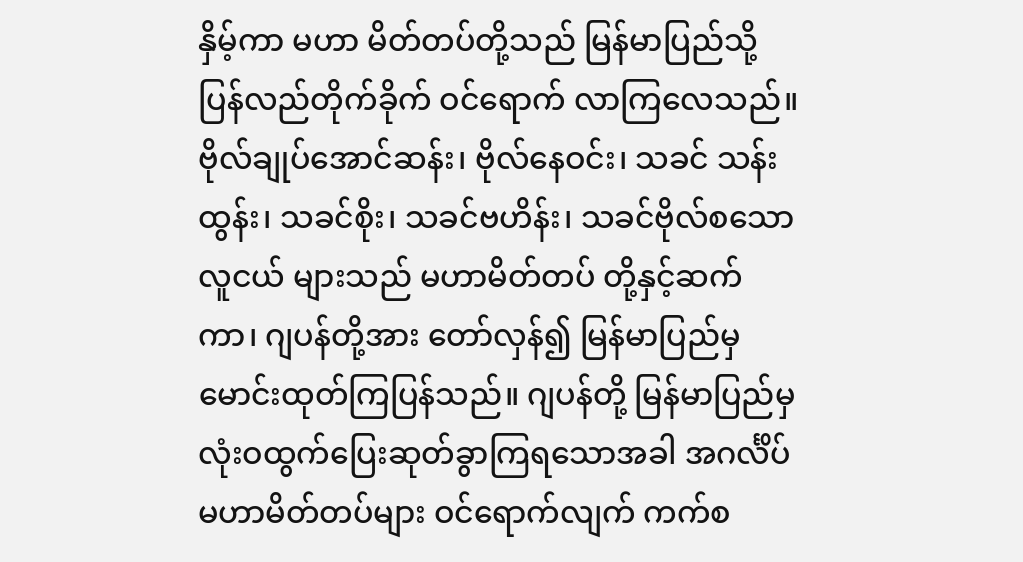နှိမ့်ကာ မဟာ မိတ်တပ်တို့သည် မြန်မာပြည်သို့ပြန်လည်တိုက်ခိုက် ဝင်ရောက် လာကြလေသည်။ ဗိုလ်ချုပ်အောင်ဆန်း၊ ဗိုလ်နေဝင်း၊ သခင် သန်းထွန်း၊ သခင်စိုး၊ သခင်ဗဟိန်း၊ သခင်ဗိုလ်စသော လူငယ် များသည် မဟာမိတ်တပ် တို့နှင့်ဆက်ကာ၊ ဂျပန်တို့အား တော်လှန်၍ မြန်မာပြည်မှ မောင်းထုတ်ကြပြန်သည်။ ဂျပန်တို့ မြန်မာပြည်မှ လုံးဝထွက်ပြေးဆုတ်ခွာကြရသောအခါ အဂင်္လိပ် မဟာမိတ်တပ်များ ဝင်ရောက်လျက် ကက်စ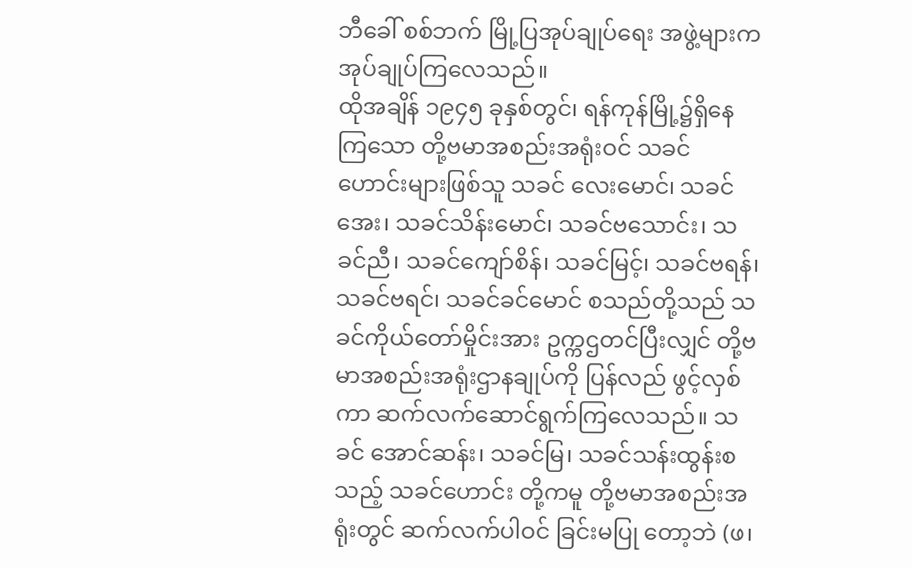ဘီခေါ် စစ်ဘက် မြို့ပြအုပ်ချုပ်ရေး အဖွဲ့များက အုပ်ချုပ်ကြလေသည်။
ထိုအချိန် ၁၉၄၅ ခုနှစ်တွင်၊ ရန်ကုန်မြို့၌ရှိနေကြသော တို့ဗမာအစည်းအရုံးဝင် သခင်ဟောင်းများဖြစ်သူ သခင် လေးမောင်၊ သခင်အေး၊ သခင်သိန်းမောင်၊ သခင်ဗသောင်း၊ သခင်ညီ၊ သခင်ကျော်စိန်၊ သခင်မြင့်၊ သခင်ဗရန်၊ သခင်ဗရင်၊ သခင်ခင်မောင် စသည်တို့သည် သခင်ကိုယ်တော်မှိုင်းအား ဥက္ကဌတင်ပြီးလျှင် တို့ဗမာအစည်းအရုံးဌာနချုပ်ကို ပြန်လည် ဖွင့်လှစ်ကာ ဆက်လက်ဆောင်ရွက်ကြလေသည်။ သခင် အောင်ဆန်း၊ သခင်မြ၊ သခင်သန်းထွန်းစသည့် သခင်ဟောင်း တို့ကမူ တို့ဗမာအစည်းအရုံးတွင် ဆက်လက်ပါဝင် ခြင်းမပြု တော့ဘဲ (ဖ၊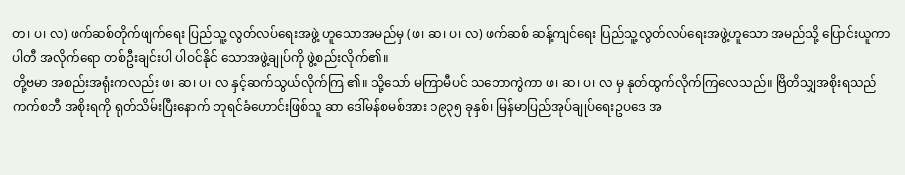တ၊ ပ၊ လ) ဖက်ဆစ်တိုက်ဖျက်ရေး ပြည်သူ့ လွတ်လပ်ရေးအဖွဲ့ ဟူသောအမည်မှ (ဖ၊ ဆ၊ ပ၊ လ) ဖက်ဆစ် ဆန့်ကျင်ရေး ပြည်သူ့လွတ်လပ်ရေးအဖွဲ့ဟူသော အမည်သို့ ပြောင်းယူကာ ပါတီ အလိုက်ရော တစ်ဦးချင်းပါ ပါဝင်နိုင် သောအဖွဲ့ချုပ်ကို ဖွဲ့စည်းလိုက်၏။
တို့ဗမာ အစည်းအရုံးကလည်း ဖ၊ ဆ၊ ပ၊ လ နှင့်ဆက်သွယ်လိုက်ကြ ၏။ သို့သော် မကြာမီပင် သဘောကွဲကာ ဖ၊ ဆ၊ ပ၊ လ မှ နုတ်ထွက်လိုက်ကြလေသည်။ ဗြိတိသျှအစိုးရသည် ကက်စဘီ အစိုးရကို ရုတ်သိမ်းပြီးနောက် ဘုရင်ခံဟောင်းဖြစ်သူ ဆာ ဒေါ်မန်စမစ်အား ၁၉၃၅ ခုနှစ်၊ မြန်မာပြည်အုပ်ချုပ်ရေးဥပဒေ အ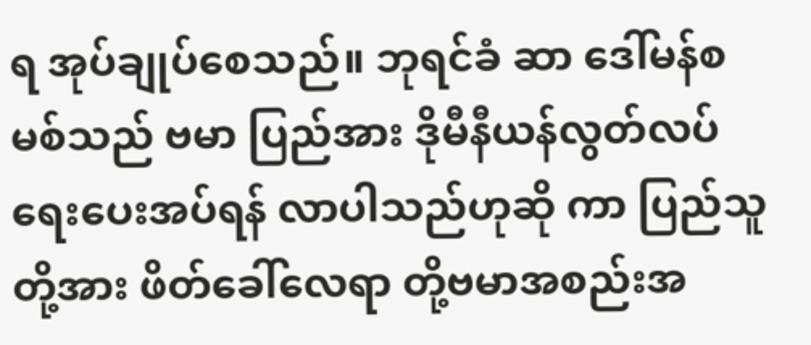ရ အုပ်ချုပ်စေသည်။ ဘုရင်ခံ ဆာ ဒေါ်မန်စမစ်သည် ဗမာ ပြည်အား ဒိုမီနီယန်လွတ်လပ်ရေးပေးအပ်ရန် လာပါသည်ဟုဆို ကာ ပြည်သူတို့အား ဖိတ်ခေါ်လေရာ တို့ဗမာအစည်းအ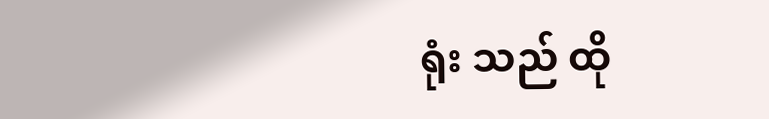ရုံး သည် ထို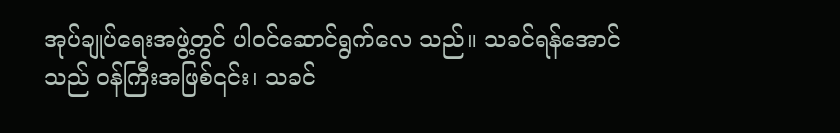အုပ်ချုပ်ရေးအဖွဲ့တွင် ပါဝင်ဆောင်ရွက်လေ သည်။ သခင်ရန်အောင်သည် ဝန်ကြီးအဖြစ်၎င်း၊ သခင်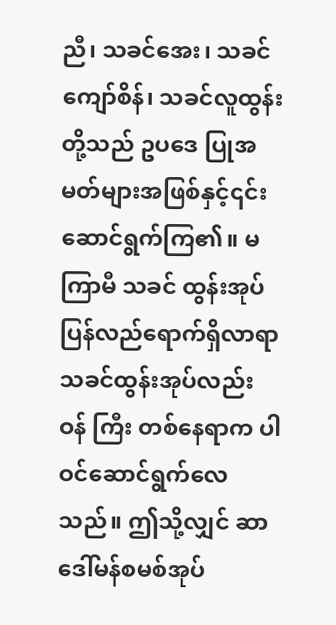ညီ၊ သခင်အေး၊ သခင်ကျော်စိန်၊ သခင်လူထွန်းတို့သည် ဥပဒေ ပြုအမတ်များအဖြစ်နှင့်၎င်း ဆောင်ရွက်ကြ၏။ မကြာမီ သခင် ထွန်းအုပ် ပြန်လည်ရောက်ရှိလာရာ သခင်ထွန်းအုပ်လည်း ဝန် ကြီး တစ်နေရာက ပါဝင်ဆောင်ရွက်လေသည်။ ဤသို့လျှင် ဆာ ဒေါ်မန်စမစ်အုပ်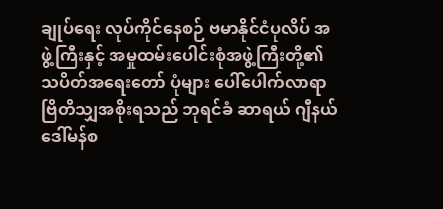ချုပ်ရေး လုပ်ကိုင်နေစဉ် ဗမာနိုင်ငံပုလိပ် အဖွဲ့ကြီးနှင့် အမှုထမ်းပေါင်းစုံအဖွဲ့ကြီးတို့၏ သပိတ်အရေးတော် ပုံများ ပေါ်ပေါက်လာရာ ဗြိတိသျှအစိုးရသည် ဘုရင်ခံ ဆာရယ် ဂျီနယ် ဒေါ်မန်စ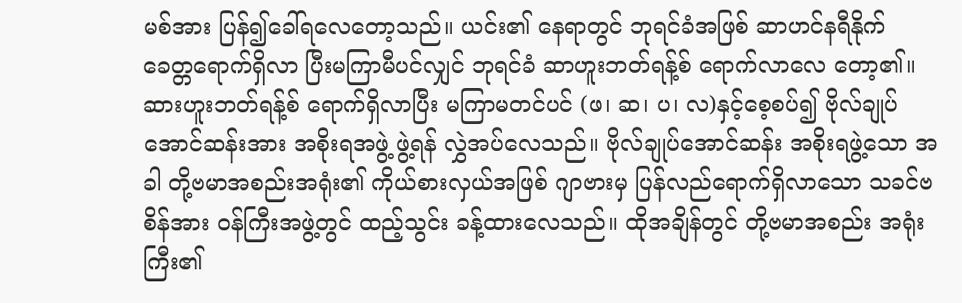မစ်အား ပြန်၍ခေါ်ရလေတော့သည်။ ယင်း၏ နေရာတွင် ဘုရင်ခံအဖြစ် ဆာဟင်နရီနိုက် ခေတ္တရောက်ရှိလာ ပြီးမကြာမီပင်လျှင် ဘုရင်ခံ ဆာဟူးဘတ်ရန့်စ် ရောက်လာလေ တော့၏။
ဆားဟူးဘတ်ရန့်စ် ရောက်ရှိလာပြီး မကြာမတင်ပင် (ဖ၊ ဆ၊ ပ၊ လ)နှင့်စေ့စပ်၍ ဗိုလ်ချုပ်အောင်ဆန်းအား အစိုးရအဖွဲ့ ဖွဲ့ရန် လွှဲအပ်လေသည်။ ဗိုလ်ချုပ်အောင်ဆန်း အစိုးရဖွဲ့သော အခါ တို့ဗမာအစည်းအရုံး၏ ကိုယ်စားလှယ်အဖြစ် ဂျာဗားမှ ပြန်လည်ရောက်ရှိလာသော သခင်ဗစိန်အား ဝန်ကြီးအဖွဲ့တွင် ထည့်သွင်း ခန့်ထားလေသည်။ ထိုအချိန်တွင် တို့ဗမာအစည်း အရုံးကြီး၏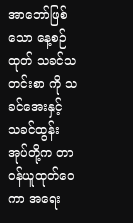အာဘော်ဖြစ်သော နေ့စဉ်ထုတ် သခင်သတင်းစာ ကို သခင်အေးနှင့် သခင်ထွန်းအုပ်တို့က တာဝန်ယူထုတ်ဝေကာ အရေး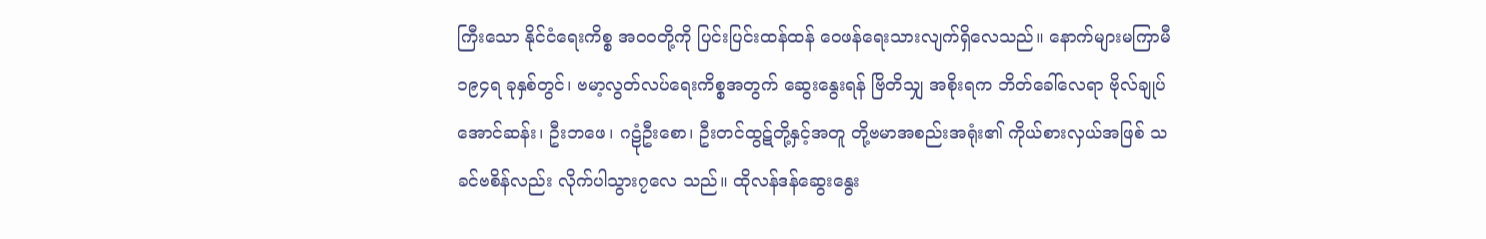ကြီးသော နိုင်ငံရေးကိစ္စ အဝဝတို့ကို ပြင်းပြင်းထန်ထန် ဝေဖန်ရေးသားလျက်ရှိလေသည်။ နောက်များမကြာမီ ၁၉၄ရ ခုနှစ်တွင်၊ ဗမာ့လွတ်လပ်ရေးကိစ္စအတွက် ဆွေးနွေးရန် ဗြိတိသျှ အစိုးရက ဘိတ်ခေါ်လေရာ ဗိုလ်ချုပ်အောင်ဆန်း၊ ဦးဘဖေ၊ ဂဠုံဦးစော၊ ဦးတင်ထွဋ်တို့နှင့်အတူ တို့ဗမာအစည်းအရုံး၏ ကိုယ်စားလှယ်အဖြစ် သခင်ဗစိန်လည်း လိုက်ပါသွား၇လေ သည်။ ထိုလန်ဒန်ဆွေးနွေး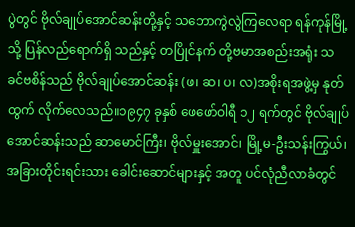ပွဲတွင် ဗိုလ်ချုပ်အောင်ဆန်းတို့နှင့် သဘောကွဲလွဲကြလေရာ ရန်ကုန်မြို့သို့ ပြန်လည်ရောက်ရှိ သည်နှင့် တပြိုင်နက် တို့ဗမာအစည်းအရုံး သခင်ဗစိန်သည် ဗိုလ်ချုပ်အောင်ဆန်း (ဖ၊ ဆ၊ ပ၊ လ)အစိုးရအဖွဲ့မှ နုတ်ထွက် လိုက်လေသည်။၁၉၄၇ ခုနှစ် ဖေဖော်ဝါရီ ၁၂ ရက်တွင် ဗိုလ်ချုပ်အောင်ဆန်းသည် ဆာမောင်ကြီး၊ ဗိုလ်မှူးအောင်၊ မြို့မ-ဦးသန်းကြွယ်၊ အခြားတိုင်းရင်းသား ခေါင်းဆောင်များနှင့် အတူ ပင်လုံညီလာခံတွင်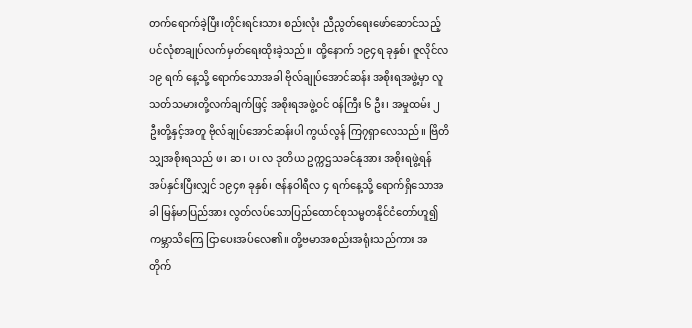တက်ရောက်ခဲ့ပြီး၊တိုင်းရင်းသား စည်းလုံး ညီညွတ်ရေးဖော်ဆောင်သည့် ပင်လုံစာချုပ်လက်မှတ်ရေးထိုးခဲ့သည်။ ထို့နောက် ၁၉၄ရ ခုနှစ်၊ ဇူလိုင်လ ၁၉ ရက် နေ့သို့ ရောက်သောအခါ ဗိုလ်ချုပ်အောင်ဆန်း အစိုးရအဖွဲ့မှာ လူသတ်သမားတို့လက်ချက်ဖြင့် အစိုးရအဖွဲ့ဝင် ဝန်ကြီး ၆ ဦး၊ အမှုထမ်း ၂ ဦးတို့နှင့်အတူ ဗိုလ်ချုပ်အောင်ဆန်းပါ ကွယ်လွန် ကြ၇ရှာလေသည်။ ဗြိတိသျှအစိုးရသည် ဖ၊ ဆ၊ ပ၊ လ ဒုတိယ ဥက္ကဌသခင်နုအား အစိုးရဖွဲ့ရန် အပ်နှင်းပြီးလျှင် ၁၉၄၈ ခုနှစ်၊ ဇန်နဝါရီလ ၄ ရက်နေ့သို့ ရောက်ရှိသောအခါ မြန်မာပြည်အား လွတ်လပ်သောပြည်ထောင်စုသမ္မတနိုင်ငံတော်ဟူ၍ ကမ္ဘာသိကြေ ငြာပေးအပ်လေ၏။ တို့ဗမာအစည်းအရုံးသည်ကား အတိုက်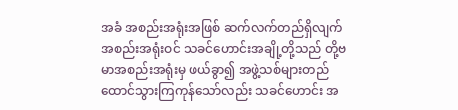အခံ အစည်းအရုံးအဖြစ် ဆက်လက်တည်ရှိလျက် အစည်းအရုံးဝင် သခင်ဟောင်းအချို့တို့သည် တို့ဗမာအစည်းအရုံးမှ ဖယ်ခွာ၍ အဖွဲ့သစ်များတည်ထောင်သွားကြကုန်သော်လည်း သခင်ဟောင်း အ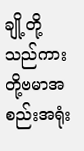ချို့တို့သည်ကား တို့ဗမာအစည်းအရုံး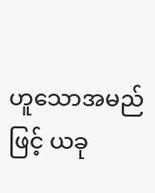ဟူသောအမည်ဖြင့် ယခု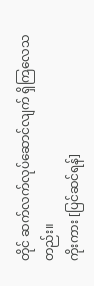တိုင် ဆက်လက်လုပ်ဆောင်လျက် ရှိကြလေသတည်း။
ကိုးကား [ပြင်ဆင်ရန်]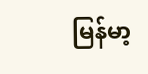မြန်မာ့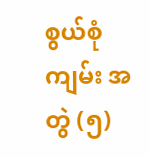စွယ်စုံကျမ်း အတွဲ (၅)